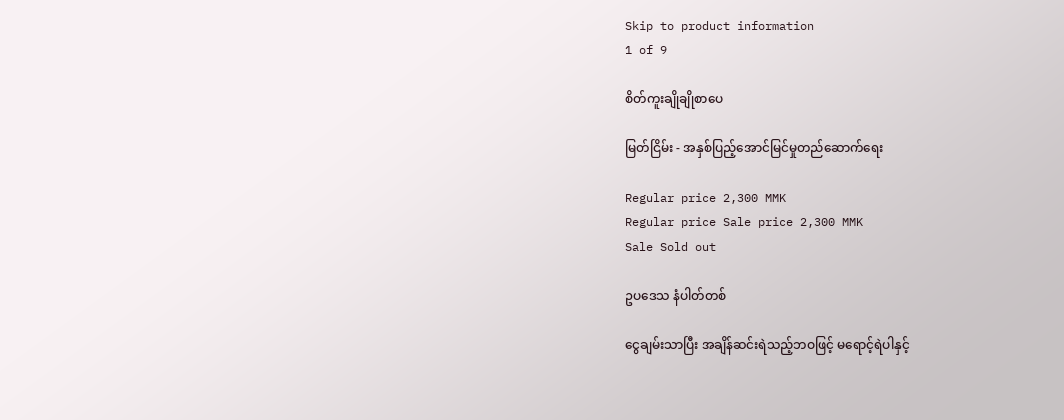Skip to product information
1 of 9

စိတ်ကူးချိုချိုစာပေ

မြတ်ငြိမ်း - အနှစ်ပြည့်အောင်မြင်မှုတည်ဆောက်ရေး

Regular price 2,300 MMK
Regular price Sale price 2,300 MMK
Sale Sold out

ဥပဒေသ နံပါတ်တစ်

ငွေချမ်းသာပြီး အချိန်ဆင်းရဲသည့်ဘဝဖြင့် မရောင့်ရဲပါနှင့်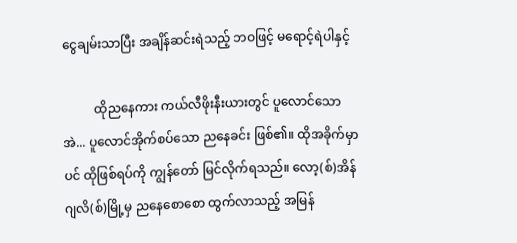ငွေချမ်းသာပြီး အချိန်ဆင်းရဲသည့် ဘဝဖြင့် မရောင့်ရဲပါနှင့်

          ထိုညနေကား ကယ်လီဖိုးနီးယားတွင် ပူလောင်သော အဲ... ပူလောင်အိုက်စပ်သော ညနေခင်း ဖြစ်၏။ ထိုအခိုက်မှာပင် ထိုဖြစ်ရပ်ကို ကျွန်တော် မြင်လိုက်ရသည်။ လော့(စ်)အိန်ဂျလိ(စ်)မြို့မှ ညနေစောစော ထွက်လာသည့် အမြန်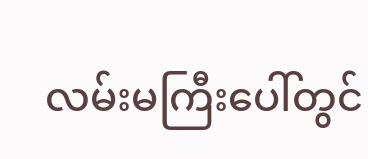လမ်းမကြီးပေါ်တွင်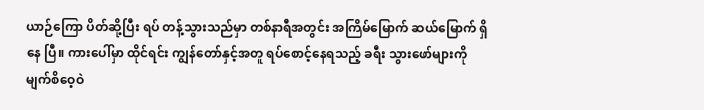ယာဉ်ကြော ပိတ်ဆို့ပြီး ရပ် တန့်သွားသည်မှာ တစ်နာရီအတွင်း အကြိမ်မြောက် ဆယ်မြောက် ရှိနေ ပြီ။ ကားပေါ်မှာ ထိုင်ရင်း ကျွန်တော်နှင့်အတူ ရပ်စောင့်နေရသည့် ခရီး သွားဖော်များကို မျက်စိဝေ့ဝဲ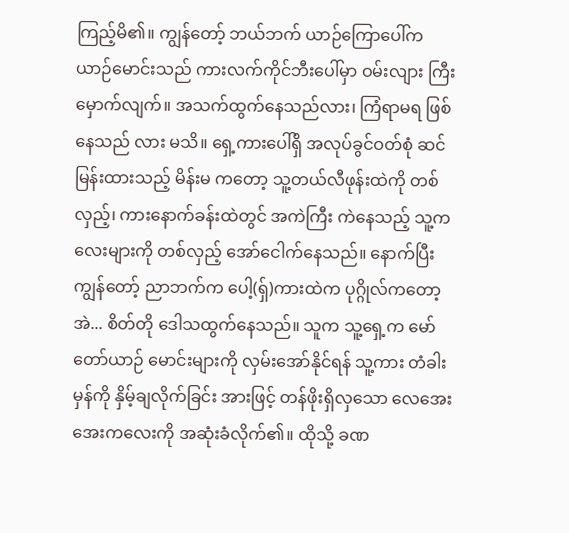ကြည့်မိ၏။ ကျွန်တော့် ဘယ်ဘက် ယာဉ်ကြောပေါ်က ယာဉ်မောင်းသည် ကားလက်ကိုင်ဘီးပေါ်မှာ ဝမ်းလျား ကြီး မှောက်လျက်။ အသက်ထွက်နေသည်လား၊ ကြံရာမရ ဖြစ်နေသည် လား မသိ။ ရှေ့ကားပေါ်ရှိ အလုပ်ခွင်ဝတ်စုံ ဆင်မြန်းထားသည့် မိန်းမ ကတော့ သူ့တယ်လီဖုန်းထဲကို တစ်လှည့်၊ ကားနောက်ခန်းထဲတွင် အကဲကြီး ကဲနေသည့် သူ့ကလေးများကို တစ်လှည့် အော်ငေါက်နေသည်။ နောက်ပြီး ကျွန်တော့် ညာဘက်က ပေါ့(ရှ်)ကားထဲက ပုဂ္ဂိုလ်ကတော့ အဲ... စိတ်တို ဒေါသထွက်နေသည်။ သူက သူ့ရှေ့က မော်တော်ယာဉ် မောင်းများကို လှမ်းအော်နိုင်ရန် သူ့ကား တံခါးမှန်ကို နှိမ့်ချလိုက်ခြင်း အားဖြင့် တန်ဖိုးရှိလှသော လေအေးအေးကလေးကို အဆုံးခံလိုက်၏။ ထိုသို့ ခဏ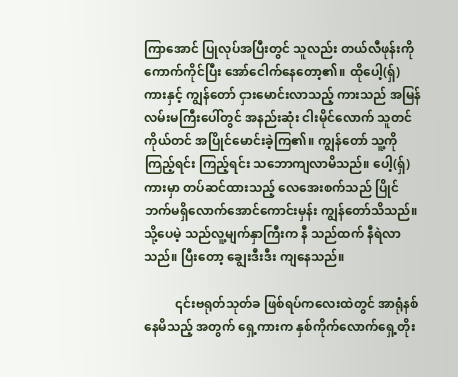ကြာအောင် ပြုလုပ်အပြီးတွင် သူလည်း တယ်လီဖုန်းကိုကောက်ကိုင်ပြီး အော်ငေါက်နေတော့၏။ ထိုပေါ့(ရှ်) ကားနှင့် ကျွန်တော် ငှားမောင်းလာသည့် ကားသည် အမြန်လမ်းမကြီးပေါ်တွင် အနည်းဆုံး ငါးမိုင်လောက် သူတင်ကိုယ်တင် အပြိုင်မောင်းခဲ့ကြ၏။ ကျွန်တော် သူ့ကို ကြည့်ရင်း ကြည့်ရင်း သဘောကျလာမိသည်။ ပေါ့(ရှ်)ကားမှာ တပ်ဆင်ထားသည့် လေအေးစက်သည် ပြိုင်ဘက်မရှိလောက်အောင်ကောင်းမှန်း ကျွန်တော်သိသည်။ သို့ပေမဲ့ သည်လူ့မျက်နှာကြီးက နီ သည်ထက် နီရဲလာသည်။ ပြီးတော့ ချွေးဒီးဒီး ကျနေသည်။

          ၎င်းဗရုတ်သုတ်ခ ဖြစ်ရပ်ကလေးထဲတွင် အာရုံနစ်နေမိသည့် အတွက် ရှေ့ကားက နှစ်ကိုက်လောက်ရှေ့တိုး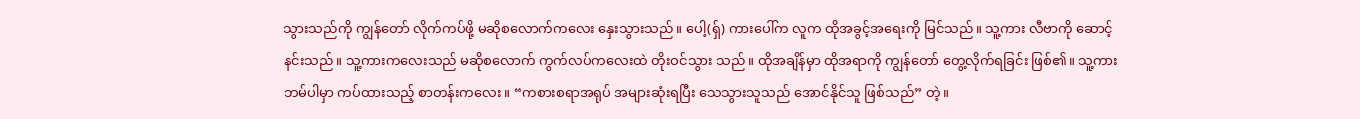သွားသည်ကို ကျွန်တော် လိုက်ကပ်ဖို့ မဆိုစလောက်ကလေး နှေးသွားသည်။ ပေါ့(ရှ်) ကားပေါ်က လူက ထိုအခွင့်အရေးကို မြင်သည်။ သူ့ကား လီဗာကို ဆောင့်နင်းသည်။ သူ့ကားကလေးသည် မဆိုစလောက် ကွက်လပ်ကလေးထဲ တိုးဝင်သွား သည်။ ထိုအချိန်မှာ ထိုအရာကို ကျွန်တော် တွေ့လိုက်ရခြင်း ဖြစ်၏။ သူ့ကား ဘမ်ပါမှာ ကပ်ထားသည့် စာတန်းကလေး။ “ကစားစရာအရုပ် အများဆုံးရပြီး သေသွားသူသည် အောင်နိုင်သူ ဖြစ်သည်” တဲ့။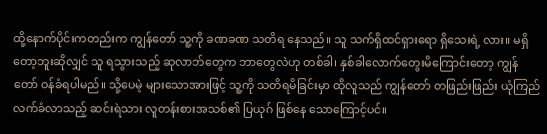ထို့နောက်ပိုင်းကတည်းက ကျွန်တော် သူ့ကို ခဏခဏ သတိရ နေသည်။ သူ သက်ရှိထင်ရှားရော ရှိသေးရဲ့ လား။ မရှိတော့ဘူးဆိုလျှင် သူ ရသွားသည့် ဆုလာဘ်တွေက ဘာတွေလဲဟု တစ်ခါ၊ နှစ်ခါလောက်တွေးမိကြောင်းတော့ ကျွန်တော် ဝန်ခံရပါမည်။ သို့ပေမဲ့ များသောအားဖြင့် သူ့ကို သတိရမိခြင်းမှာ ထိုလူသည် ကျွန်တော် တဖြည်းဖြည်း ယုံကြည် လက်ခံလာသည့် ဆင်းရဲသား လူတန်းစားအသစ်၏ ပြယုဂ် ဖြစ်နေ သောကြောင့်ပင်။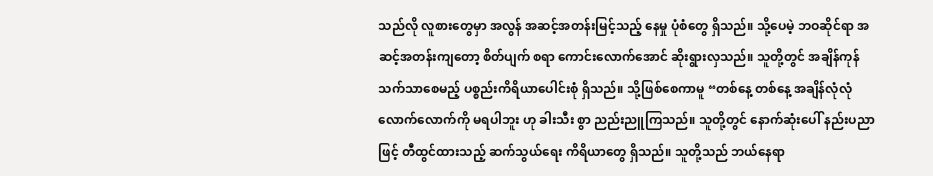သည်လို လူစားတွေမှာ အလွန် အဆင့်အတန်းမြင့်သည့် နေမှု ပုံစံတွေ ရှိသည်။ သို့ပေမဲ့ ဘဝဆိုင်ရာ အဆင့်အတန်းကျတော့ စိတ်ပျက် စရာ ကောင်းလောက်အောင် ဆိုးရွားလှသည်။ သူတို့တွင် အချိန်ကုန် သက်သာစေမည့် ပစ္စည်းကိရိယာပေါင်းစုံ ရှိသည်။ သို့ဖြစ်စေကာမူ “တစ်နေ့ တစ်နေ့ အချိန်လုံလုံလောက်လောက်ကို မရပါဘူး ဟု ခါးသီး စွာ ညည်းညူကြသည်။ သူတို့တွင် နောက်ဆုံးပေါ် နည်းပညာဖြင့် တီထွင်ထားသည့် ဆက်သွယ်ရေး ကိရိယာတွေ ရှိသည်။ သူတို့သည် ဘယ်နေရာ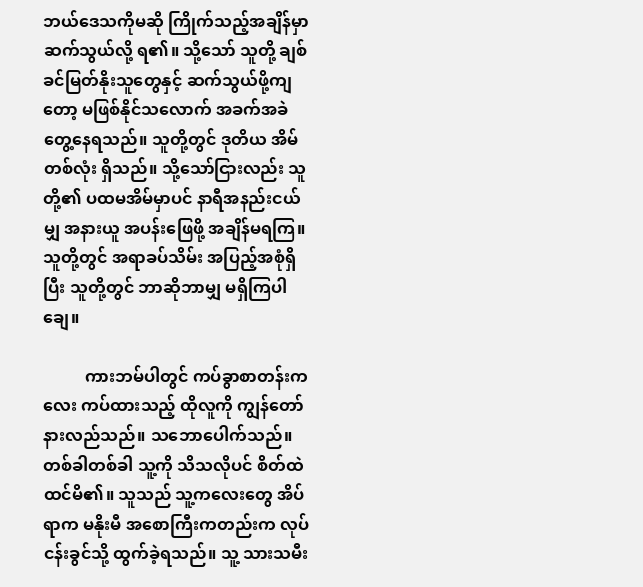ဘယ်ဒေသကိုမဆို ကြိုက်သည့်အချိန်မှာ ဆက်သွယ်လို့ ရ၏။ သို့သော် သူတို့ ချစ်ခင်မြတ်နိုးသူတွေနှင့် ဆက်သွယ်ဖို့ကျတော့ မဖြစ်နိုင်သလောက် အခက်အခဲ တွေ့နေရသည်။ သူတို့တွင် ဒုတိယ အိမ်တစ်လုံး ရှိသည်။ သို့သော်ငြားလည်း သူတို့၏ ပထမအိမ်မှာပင် နာရီအနည်းငယ်မျှ အနားယူ အပန်းဖြေဖို့ အချိန်မရကြ။ သူတို့တွင် အရာခပ်သိမ်း အပြည့်အစုံရှိပြီး သူတို့တွင် ဘာဆိုဘာမျှ မရှိကြပါချေ။

          ကားဘမ်ပါတွင် ကပ်ခွာစာတန်းကလေး ကပ်ထားသည့် ထိုလူကို ကျွန်တော် နားလည်သည်။ သဘောပေါက်သည်။ တစ်ခါတစ်ခါ သူ့ကို သိသလိုပင် စိတ်ထဲထင်မိ၏။ သူသည် သူ့ကလေးတွေ အိပ်ရာက မနိုးမီ အစောကြီးကတည်းက လုပ်ငန်းခွင်သို့ ထွက်ခဲ့ရသည်။ သူ့ သားသမီး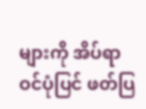များကို အိပ်ရာဝင်ပုံပြင် ဖတ်ပြ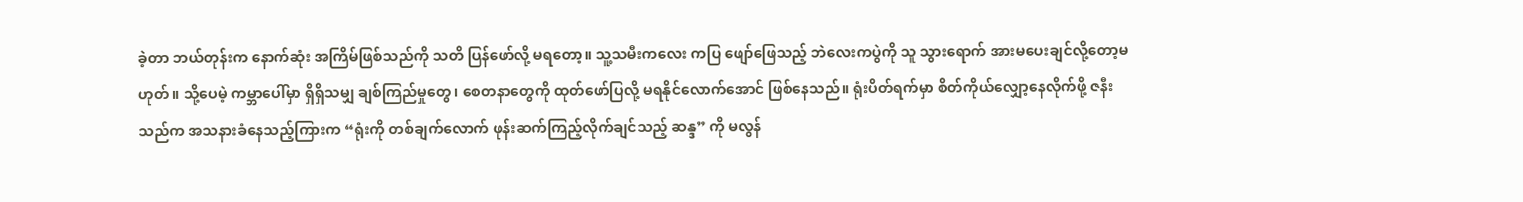ခဲ့တာ ဘယ်တုန်းက နောက်ဆုံး အကြိမ်ဖြစ်သည်ကို သတိ ပြန်ဖော်လို့ မရတော့။ သူ့သမီးကလေး ကပြ ဖျော်ဖြေသည့် ဘဲလေးကပွဲကို သူ သွားရောက် အားမပေးချင်လို့တော့မဟုတ်။ သို့ပေမဲ့ ကမ္ဘာပေါ်မှာ ရှိရှိသမျှ ချစ်ကြည်မှုတွေ၊ စေတနာတွေကို ထုတ်ဖော်ပြလို့ မရနိုင်လောက်အောင် ဖြစ်နေသည်။ ရုံးပိတ်ရက်မှာ စိတ်ကိုယ်လျှော့နေလိုက်ဖို့ ဇနီးသည်က အသနားခံနေသည့်ကြားက “ရုံးကို တစ်ချက်လောက် ဖုန်းဆက်ကြည့်လိုက်ချင်သည့် ဆန္ဒ” ကို မလွန်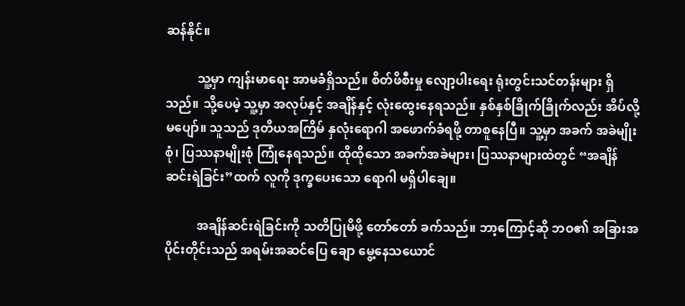ဆန်နိုင်။

          သူ့မှာ ကျန်းမာရေး အာမခံရှိသည်။ စိတ်ဖိစီးမှု လျော့ပါးရေး ရုံးတွင်းသင်တန်းများ ရှိသည်။ သို့ပေမဲ့ သူ့မှာ အလုပ်နှင့် အချိန်နှင့် လုံးထွေးနေရသည်။ နှစ်နှစ်ခြိုက်ခြိုက်လည်း အိပ်လို့မပျော်။ သူသည် ဒုတိယအကြိမ် နှလုံးရောဂါ အဖောက်ခံရဖို့ တာစူနေပြီ။ သူ့မှာ အခက် အခဲမျိုးစုံ၊ ပြဿနာမျိုးစုံ ကြုံနေရသည်။ ထိုထိုသော အခက်အခဲများ၊ ပြဿနာများထဲတွင် “အချိန်ဆင်းရဲခြင်း”ထက် လူကို ဒုက္ခပေးသော ရောဂါ မရှိပါချေ။

          အချိန်ဆင်းရဲခြင်းကို သတိပြုမိဖို့ တော်တော် ခက်သည်။ ဘာ့ကြောင့်ဆို ဘဝ၏ အခြားအပိုင်းတိုင်းသည် အရမ်းအဆင်ပြေ ချော မွေ့နေသယောင်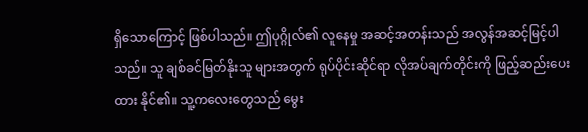ရှိသောကြောင့် ဖြစ်ပါသည်။ ဤပုဂ္ဂိုလ်၏ လူနေမှု အဆင့်အတန်းသည် အလွန်အဆင့်မြင့်ပါသည်။ သူ ချစ်ခင်မြတ်နိုးသူ များအတွက် ရုပ်ပိုင်းဆိုင်ရာ လိုအပ်ချက်တိုင်းကို ဖြည့်ဆည်းပေးထား နိုင်၏။ သူ့ကလေးတွေသည် မွေး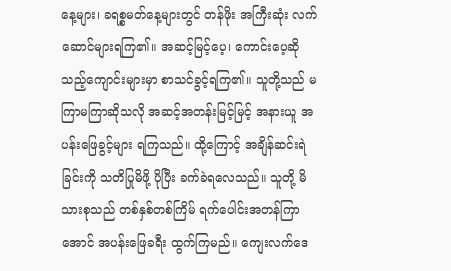နေ့များ၊ ခရစ္စမတ်နေ့များတွင် တန်ဖိုး အကြီးဆုံး လက်ဆောင်များရကြ၏။ အဆင့်မြင့်ပေ့၊ ကောင်းပေ့ဆိုသည့်ကျောင်းများမှာ စာသင်ခွင့်ရကြ၏။ သူတို့သည် မကြာမကြာဆိုသလို အဆင့်အတန်းမြင့်မြင့် အနားယူ အပန်းဖြေခွင့်များ ရကြသည်။ ထို့ကြောင့် အချိန်ဆင်းရဲခြင်းကို သတိပြုမိဖို့ ပိုပြီး ခက်ခဲရလေသည်။ သူတို့ မိသားစုသည် တစ်နှစ်တစ်ကြိမ် ရက်ပေါင်းအတန်ကြာအောင် အပန်းဖြေခရီး ထွက်ကြမည်။ ကျေးလက်ဒေ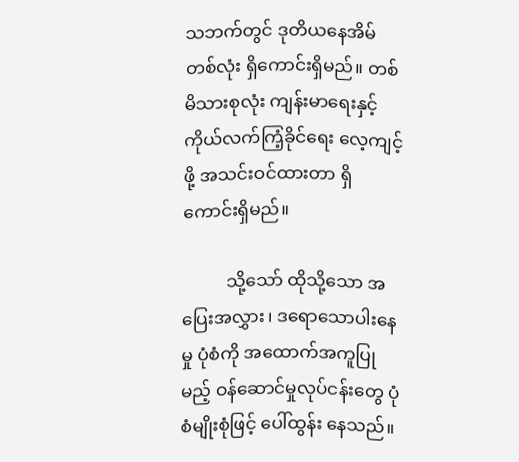သဘက်တွင် ဒုတိယနေအိမ်တစ်လုံး ရှိကောင်းရှိမည်။ တစ်မိသားစုလုံး ကျန်းမာရေးနှင့် ကိုယ်လက်ကြံ့ခိုင်ရေး လေ့ကျင့်ဖို့ အသင်းဝင်ထားတာ ရှိကောင်းရှိမည်။

          သို့သော် ထိုသို့သော အပြေးအလွှား၊ ဒရောသောပါးနေမှု ပုံစံကို အထောက်အကူပြုမည့် ဝန်ဆောင်မှုလုပ်ငန်းတွေ ပုံစံမျိုးစုံဖြင့် ပေါ်ထွန်း နေသည်။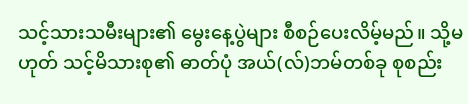သင့်သားသမီးများ၏ မွေးနေ့ပွဲများ စီစဉ်ပေးလိမ့်မည်။ သို့မဟုတ် သင့်မိသားစု၏ ဓာတ်ပုံ အယ်(လ်)ဘမ်တစ်ခု စုစည်း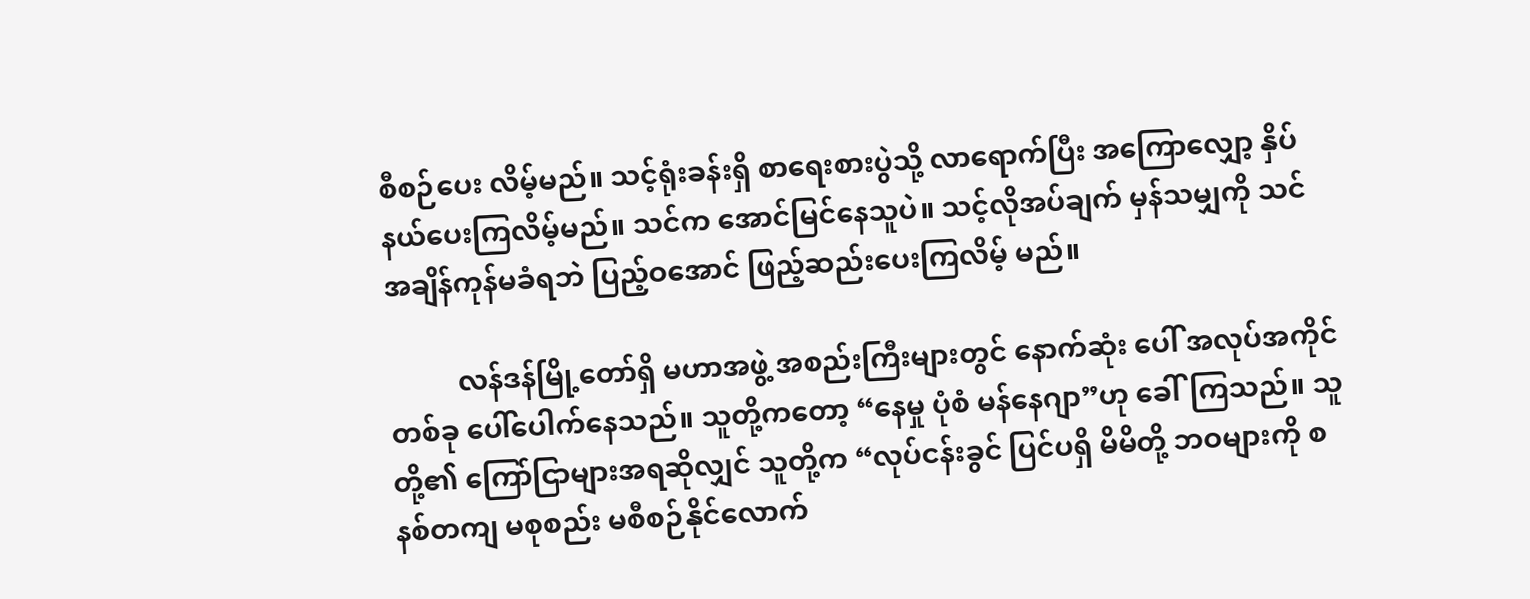စီစဉ်ပေး လိမ့်မည်။ သင့်ရုံးခန်းရှိ စာရေးစားပွဲသို့ လာရောက်ပြီး အကြောလျှော့ နှိပ်နယ်ပေးကြလိမ့်မည်။ သင်က အောင်မြင်နေသူပဲ။ သင့်လိုအပ်ချက် မှန်သမျှကို သင် အချိန်ကုန်မခံရဘဲ ပြည့်ဝအောင် ဖြည့်ဆည်းပေးကြလိမ့် မည်။

          လန်ဒန်မြို့တော်ရှိ မဟာအဖွဲ့ အစည်းကြီးများတွင် နောက်ဆုံး ပေါ် အလုပ်အကိုင်တစ်ခု ပေါ်ပေါက်နေသည်။ သူတို့ကတော့ “နေမှု ပုံစံ မန်နေဂျာ”ဟု ခေါ်ကြသည်။ သူတို့၏ ကြော်ငြာများအရဆိုလျှင် သူတို့က “လုပ်ငန်းခွင် ပြင်ပရှိ မိမိတို့ ဘဝများကို စနစ်တကျ မစုစည်း မစီစဉ်နိုင်လောက်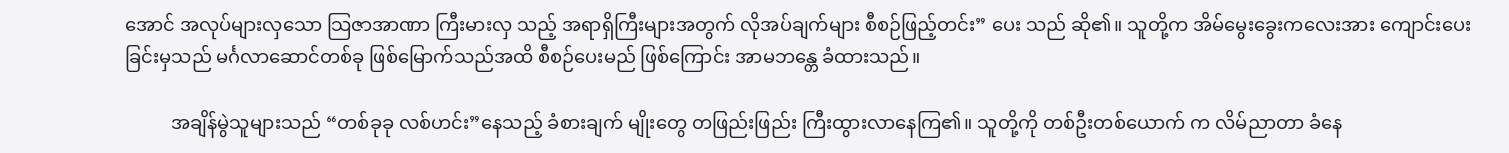အောင် အလုပ်များလှသော သြဇာအာဏာ ကြီးမားလှ သည့် အရာရှိကြီးများအတွက် လိုအပ်ချက်များ စီစဉ်ဖြည့်တင်း” ပေး သည် ဆို၏။ သူတို့က အိမ်မွေးခွေးကလေးအား ကျောင်းပေးခြင်းမှသည် မင်္ဂလာဆောင်တစ်ခု ဖြစ်မြောက်သည်အထိ စီစဉ်ပေးမည် ဖြစ်ကြောင်း အာမဘန္တေ ခံထားသည်။

          အချိန်မွဲသူများသည် “တစ်ခုခု လစ်ဟင်း”နေသည့် ခံစားချက် မျိုးတွေ တဖြည်းဖြည်း ကြီးထွားလာနေကြ၏။ သူတို့ကို တစ်ဦးတစ်ယောက် က လိမ်ညာတာ ခံနေ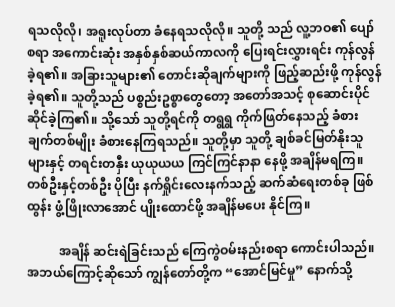ရသလိုလို၊ အရူးလုပ်တာ ခံနေရသလိုလို။ သူတို့ သည် လူ့ဘဝ၏ ပျော်စရာ အကောင်းဆုံး အနှစ်နှစ်ဆယ်ကာလကို ပြေးရင်းလွှားရင်း ကုန်လွန်ခဲ့ရ၏။ အခြားသူများ၏ တောင်းဆိုချက်များကို ဖြည့်ဆည်းဖို့ ကုန်လွန်ခဲ့ရ၏။ သူတို့သည် ပစ္စည်းဥစ္စာတွေတော့ အတော်အသင့် စုဆောင်းပိုင်ဆိုင်ခဲ့ကြ၏။ သို့သော် သူတို့ရင်ကို တရွရွ ကိုက်ဖြတ်နေသည့် ခံစားချက်တစ်မျိုး ခံစားနေကြရသည်။ သူတို့မှာ သူတို့ ချစ်ခင်မြတ်နိုးသူများနှင့် တရင်းတနှီး ယုယုယယ ကြင်ကြင်နာနာ နေဖို့ အချိန်မရကြ။ တစ်ဦးနှင့်တစ်ဦး ပိုပြီး နက်ရှိုင်းလေးနက်သည့် ဆက်ဆံရေးတစ်ခု ဖြစ်ထွန်း ဖွံ့ဖြိုးလာအောင် ပျိုးထောင်ဖို့ အချိန်မပေး နိုင်ကြ။

          အချိန် ဆင်းရဲခြင်းသည် ကြေကွဲဝမ်းနည်းစရာ ကောင်းပါသည်။ အဘယ်ကြောင့်ဆိုသော် ကျွန်တော်တို့က “အောင်မြင်မှု” နောက်သို့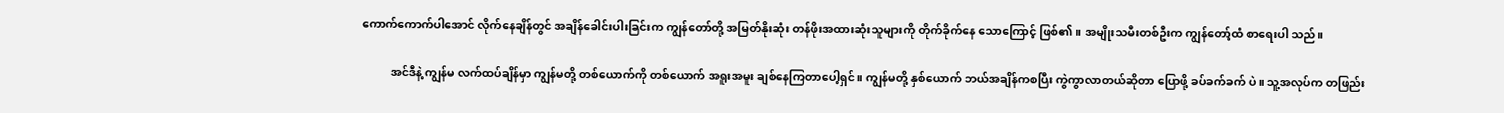ကောက်ကောက်ပါအောင် လိုက်နေချိန်တွင် အချိန်ခေါင်းပါးခြင်းက ကျွန်တော်တို့ အမြတ်နိုးဆုံး တန်ဖိုးအထားဆုံးသူများကို တိုက်ခိုက်နေ သောကြောင့် ဖြစ်၏။ အမျိုးသမီးတစ်ဦးက ကျွန်တော့်ထံ စာရေးပါ သည်။

          အင်ဒီနဲ့ ကျွန်မ လက်ထပ်ချိန်မှာ ကျွန်မတို့ တစ်ယောက်ကို တစ်ယောက် အရူးအမူး ချစ်နေကြတာပေါ့ရှင်။ ကျွန်မတို့ နှစ်ယောက် ဘယ်အချိန်ကစပြီး ကွဲကွာလာတယ်ဆိုတာ ပြောဖို့ ခပ်ခက်ခက် ပဲ။ သူ့အလုပ်က တဖြည်း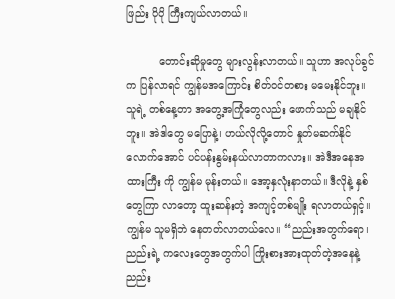ဖြည်း ပိုပို ကြီးကျယ်လာတယ်။

          တောင်းဆိုမှုတွေ များလွန်းလာတယ်။ သူဟာ အလုပ်ခွင်က ပြန်လာရင် ကျွန်မအကြောင်း စိတ်ဝင်တစား မမေးနိုင်ဘူး။ သူရဲ့ တစ်နေ့တာ အတွေ့အကြုံတွေလည်း ဖောက်သည် မချနိုင်ဘူး။ အဲဒါတွေ မပြောနဲ့၊ ဟယ်လိုလို့တောင် နှုတ်မဆက်နိုင်လောက်အောင် ပင်ပန်းနွမ်းနယ်လာတာကလား။ အဲဒီအနေအထားကြီး ကို ကျွန်မ မုန်းတယ်။ အော့နှလုံးနာတယ်။ ဒီလိုနဲ့ နှစ်တွေကြာ လာတော့ ထူးဆန်းတဲ့ အကျင့်တစ်မျိုး ရလာတယ်ရှင့်။ ကျွန်မ သူမရှိဘဲ နေတတ်လာတယ်လေ။ “ညည်းအတွက်ရော၊ ညည်းရဲ့ ကလေးတွေအတွက်ပါ ကြိုးစားအားထုတ်တဲ့အနေနဲ့ ညည်း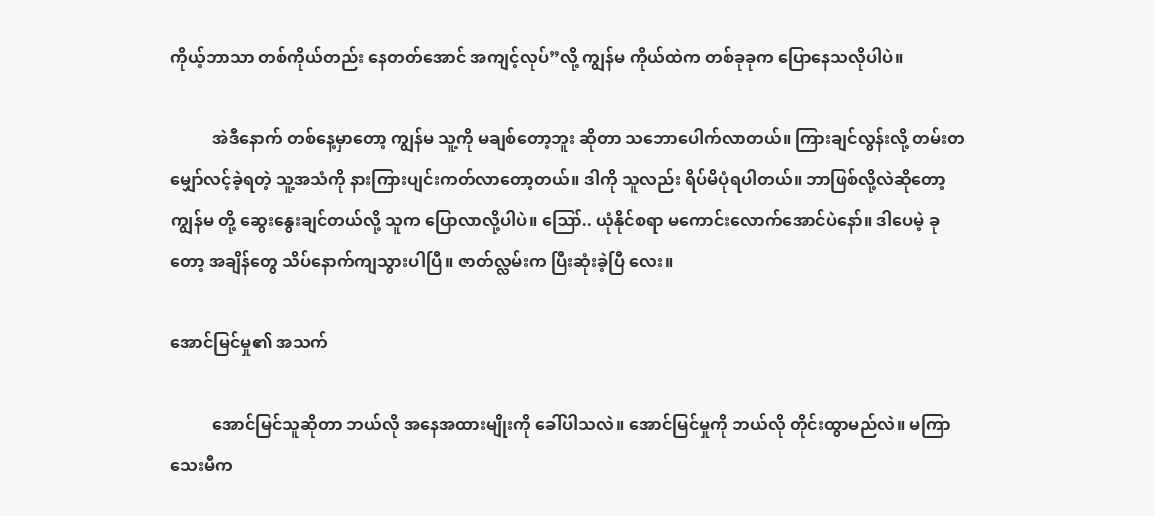ကိုယ့်ဘာသာ တစ်ကိုယ်တည်း နေတတ်အောင် အကျင့်လုပ်”လို့ ကျွန်မ ကိုယ်ထဲက တစ်ခုခုက ပြောနေသလိုပါပဲ။

          အဲဒီနောက် တစ်နေ့မှာတော့ ကျွန်မ သူ့ကို မချစ်တော့ဘူး ဆိုတာ သဘောပေါက်လာတယ်။ ကြားချင်လွန်းလို့ တမ်းတမျှော်လင့်ခဲ့ရတဲ့ သူ့အသံကို နားကြားပျင်းကတ်လာတော့တယ်။ ဒါကို သူလည်း ရိပ်မိပုံရပါတယ်။ ဘာဖြစ်လို့လဲဆိုတော့ ကျွန်မ တို့ ဆွေးနွေးချင်တယ်လို့ သူက ပြောလာလို့ပါပဲ။ ဪ.. ယုံနိုင်စရာ မကောင်းလောက်အောင်ပဲနော်။ ဒါပေမဲ့ ခုတော့ အချိန်တွေ သိပ်နောက်ကျသွားပါပြီ။ ဇာတ်လ္လမ်းက ပြီးဆုံးခဲ့ပြီ လေး။

အောင်မြင်မှု၏ အသက်

          အောင်မြင်သူဆိုတာ ဘယ်လို အနေအထားမျိုးကို ခေါ်ပါသလဲ။ အောင်မြင်မှုကို ဘယ်လို တိုင်းထွာမည်လဲ။ မကြာသေးမီက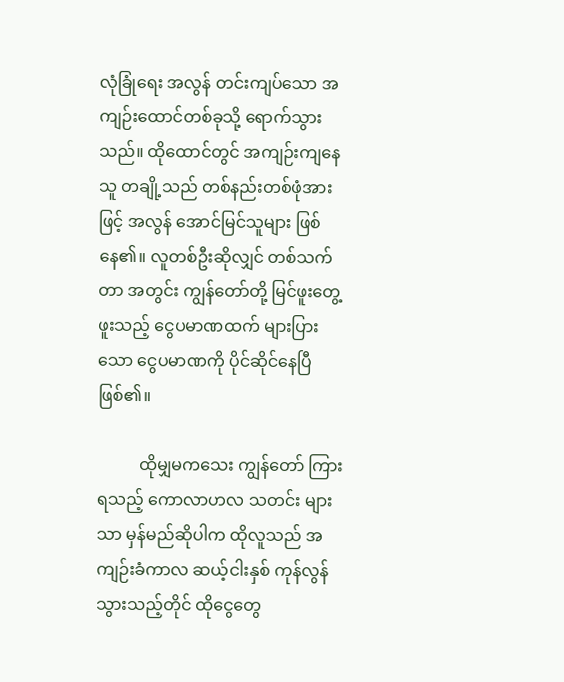လုံခြုံရေး အလွန် တင်းကျပ်သော အကျဉ်းထောင်တစ်ခုသို့ ရောက်သွားသည်။ ထိုထောင်တွင် အကျဉ်းကျနေသူ တချို့သည် တစ်နည်းတစ်ဖုံအားဖြင့် အလွန် အောင်မြင်သူများ ဖြစ်နေ၏။ လူတစ်ဦးဆိုလျှင် တစ်သက်တာ အတွင်း ကျွန်တော်တို့ မြင်ဖူးတွေ့ ဖူးသည့် ငွေပမာဏထက် များပြားသော ငွေပမာဏကို ပိုင်ဆိုင်နေပြီ ဖြစ်၏။

          ထိုမျှမကသေး ကျွန်တော် ကြားရသည့် ကောလာဟလ သတင်း များသာ မှန်မည်ဆိုပါက ထိုလူသည် အကျဉ်းခံကာလ ဆယ့်ငါးနှစ် ကုန်လွန်သွားသည့်တိုင် ထိုငွေတွေ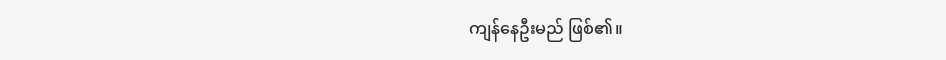ကျန်နေဦးမည် ဖြစ်၏။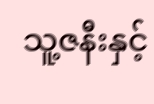သူ့ဇနီးနှင့်